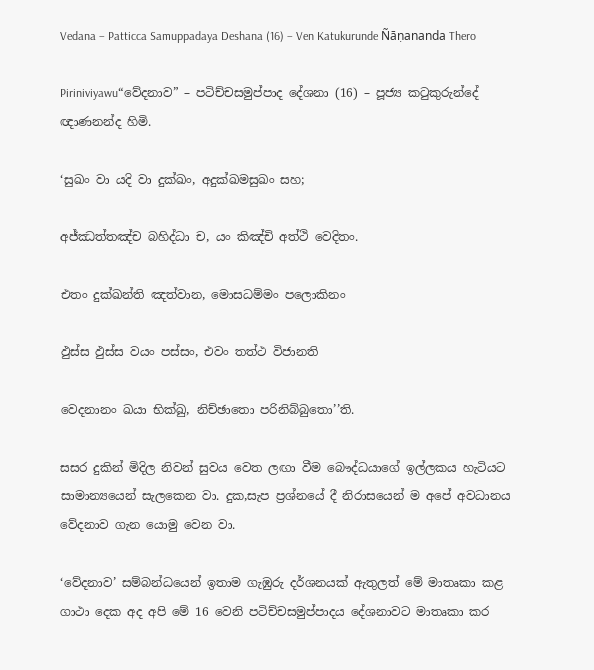Vedana – Patticca Samuppadaya Deshana (16) – Ven Katukurunde Ñāṇananda Thero

Piriniviyawu“වේදනාව” – පටිච්චසමුප්පාද දේශනා (16) – පූජ්‍ය කටුකුරුන්දේ ඥාණනන්ද හිමි.

‘සුඛං වා යදි වා දුක්‌ඛං, අදුක්‌ඛමසුඛං සහ;

අජ්‌ඣත්‌තඤ්‌ච බහිද්‌ධා ච, යං කිඤ්‌චි අත්‌ථි වෙදිතං.

එතං දුක්‌ඛන්‌ති ඤත්‌වාන, මොසධම්‌මං පලොකිනං

ඵුස්‌ස ඵුස්‌ස වයං පස්‌සං, එවං තත්‌ථ විජානති

වෙදනානං ඛයා භික්‌ඛු, නිච්‌ඡාතො පරිනිබ්‌බුතො’’ති.

සසර දුකින් මිදිල නිවන් සුවය වෙත ලඟා වීම බෞද්ධයාගේ ඉල්ලකය හැටියට සාමාන්‍යයෙන් සැලකෙන වා. දුක,සැප ප්‍රශ්නයේ දී නිරාසයෙන් ම අපේ අවධානය වේදනාව ගැන යොමු වෙන වා.

‘වේදනාව’ සම්බන්ධයෙන් ඉතාම ගැඹුරු දර්ශනයක් ඇතුලත් මේ මාතෘකා කළ ගාථා දෙක අද අපි මේ 16 වෙනි පටිච්චසමුප්පාදය දේශනාවට මාතෘකා කර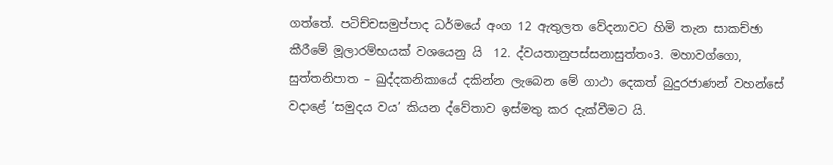ගත්තේ. පටිච්චසමුප්පාද ධර්මයේ අංග 12 ඇතුලත වේදනාවට හිමි තැන සාකච්ඡා කීරීමේ මූලාරම්භයක් වශයෙනු යි  12. ද්‌වයතානුපස්‌සනාසුත්‌තං3. මහාවග්‌ගො, සුත්‌තනිපාත – ඛුද්‌දකනිකායේ දකින්න ලැබෙන මේ ගාථා දෙකත් බුදුරජාණන් වහන්සේ වදාළේ ‘සමුදය වය’ කියන ද්වේතාව ඉස්මතු කර දැක්වීමට යි.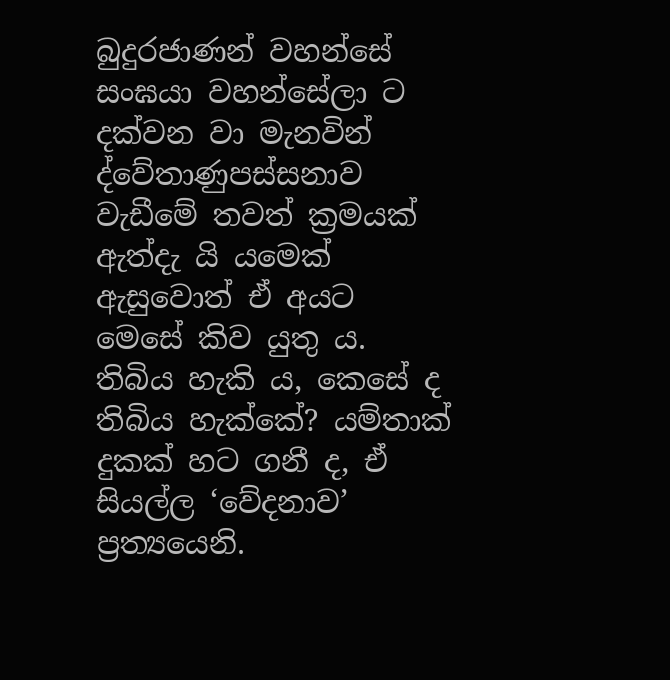බුදුරජාණන් වහන්සේ සංඝයා වහන්සේලා ට දක්වන වා මැනවින් ද්වේතාණුපස්සනාව වැඩීමේ තවත් ක්‍රමයක් ඇත්දැ යි යමෙක් ඇසුවොත් ඒ අයට මෙසේ කිව යුතු ය. තිබිය හැකි ය, කෙසේ ද තිබිය හැක්කේ? යම්තාක් දුකක් හට ගනී ද, ඒ සියල්ල ‘වේදනාව’ ප්‍රත්‍යයෙනි.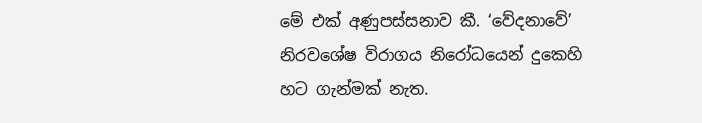මේ එක් අණුපස්සනාව කී. ‘වේදනාවේ’ නිරවශේෂ විරාගය නිරෝධයෙන් දුකෙහි හට ගැන්මක් නැත.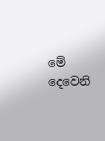මේ දෙවෙනි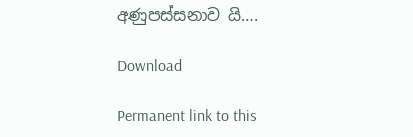අණුපස්සනාව යි….

Download

Permanent link to this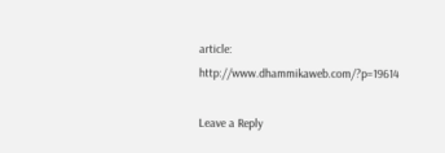article: http://www.dhammikaweb.com/?p=19614

Leave a Reply